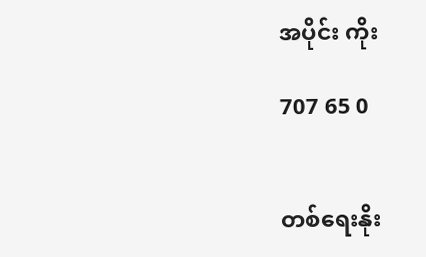အပိုင်း ကိုး

707 65 0


တစ်ရေးနိုး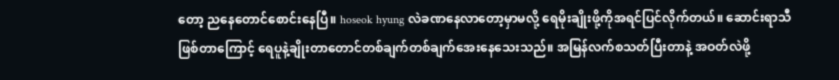တော့ ညနေတောင်စောင်းနေပြီ။ hoseok hyung လဲခဏနေလာတော့မှာမလို့ ရေမိုးချိုးဖို့ကိုအရင်ပြင်လိုက်တယ်။ ဆောင်းရာသီဖြစ်တာကြောင့် ရေပူနဲ့ချိုးတာတောင်တစ်ချက်တစ်ချက်အေးနေသေးသည်။ အမြန်လက်စသတ်ပြီးတာနဲ့ အဝတ်လဲဖို့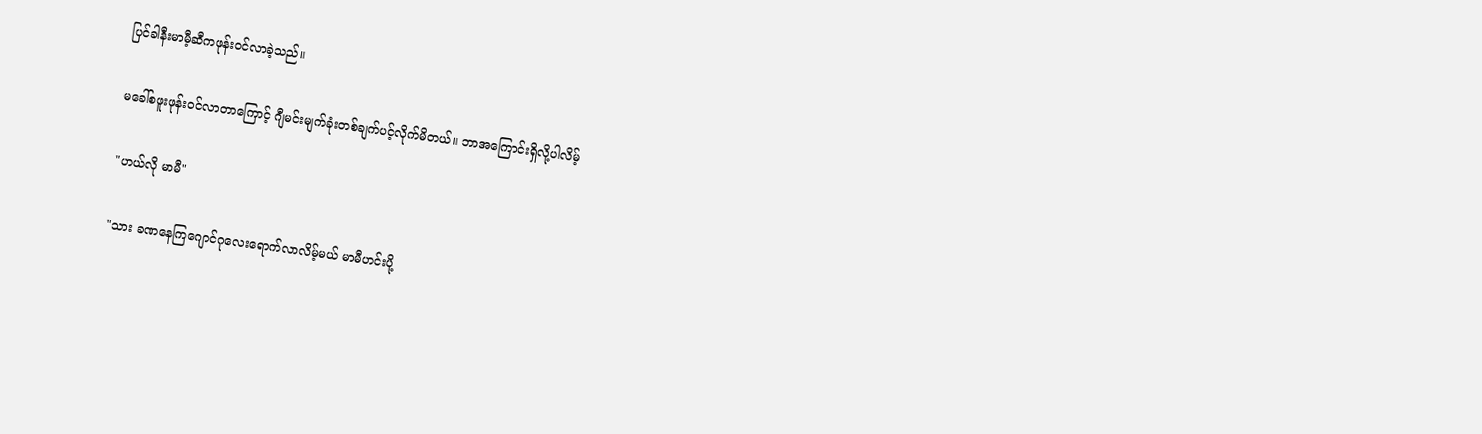ပြင်ခါနီးမာမီ့ဆီကဖုန်းဝင်လာခဲ့သည်။

မခေါ်စဖူးဖုန်းဝင်လာတာကြောင့် ဂျီမင်းမျက်ခုံးတစ်ချက်ပင့်လိုက်မိတယ်။ ဘာအကြောင်းရှိလို့ပါလိမ့်

"ဟယ်လို မာမီ"

"သား ခဏနေကြဂျောင်ဂုလေးရောက်လာလိမ့်မယ် မာမီဟင်းပို့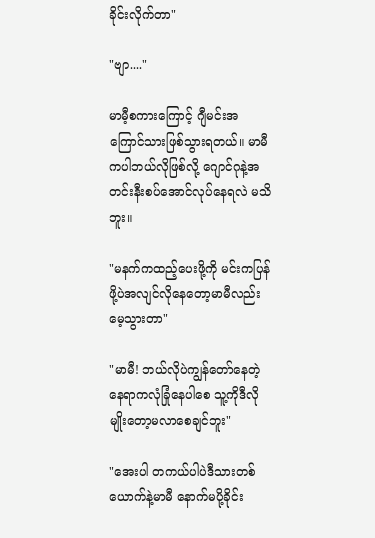ခိုင်းလိုက်တာ"

"ဗျာ...."

မာမီ့စကားကြောင့် ဂျီမင်းအကြောင်သားဖြစ်သွားရတယ်။ မာမီကပါဘယ်လိုဖြစ်လို့ ဂျောင်ဂုနဲ့အတင်းနီးစပ်အောင်လုပ်နေရလဲ မသိဘူး။

"မနက်ကထည့်ပေးဖို့ကို မင်းကပြန်ဖို့ပဲအလျင်လိုနေတော့မာမီလည်း မေ့သွားတာ"

"မာမီ! ဘယ်လိုပဲကျွန်တော်နေတဲ့နေရာကလုံခြုံနေပါစေ သူ့ကိုဒီလိုမျိုးတော့မလာစေချင်ဘူး"

"အေးပါ တကယ်ပါပဲဒီသားတစ်ယောက်နဲ့မာမီ နောက်မပို့ခိုင်း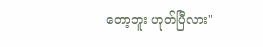တော့ဘူး ဟုတ်ပြီလား"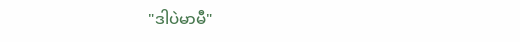"ဒါပဲမာမီ"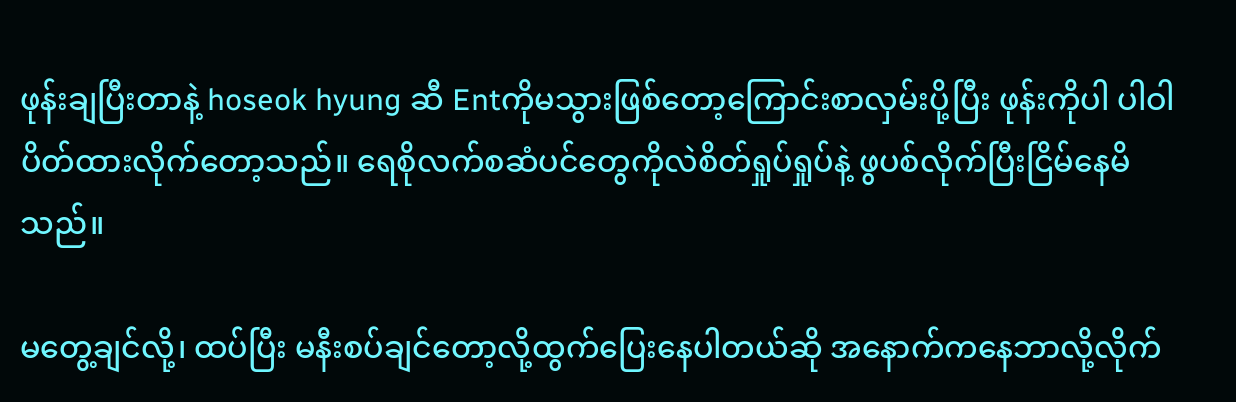ဖုန်းချပြီးတာနဲ့ hoseok hyung ဆီ Entကိုမသွားဖြစ်တော့ကြောင်းစာလှမ်းပို့ပြီး ဖုန်းကိုပါ ပါဝါပိတ်ထားလိုက်တော့သည်။ ရေစိုလက်စဆံပင်တွေကိုလဲစိတ်ရှုပ်ရှုပ်နဲ့ ဖွပစ်လိုက်ပြီးငြိမ်နေမိသည်။

မတွေ့ချင်လို့၊ ထပ်ပြီး မနီးစပ်ချင်တော့လို့ထွက်ပြေးနေပါတယ်ဆို အနောက်ကနေဘာလို့လိုက်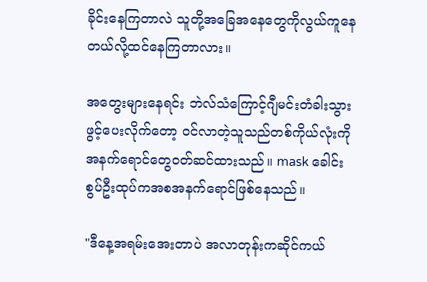ခိုင်းနေကြတာလဲ သူတို့အခြေအနေတွေကိုလွယ်ကူနေတယ်လို့ထင်နေကြတာလား။

အတွေးများနေရင်း ဘဲလ်သံကြောင့်ဂျီမင်းတံခါးသွားဖွင့်ပေးလိုက်တော့ ဝင်လာတဲ့သူသည်တစ်ကိုယ်လုံးကို အနက်ရောင်တွေဝတ်ဆင်ထားသည်။ mask ခေါင်းစွပ်ဦးထုပ်ကအစအနက်ရောင်ဖြစ်နေသည်။

"ဒီနေ့အရမ်းအေးတာပဲ အလာတုန်းကဆိုင်ကယ်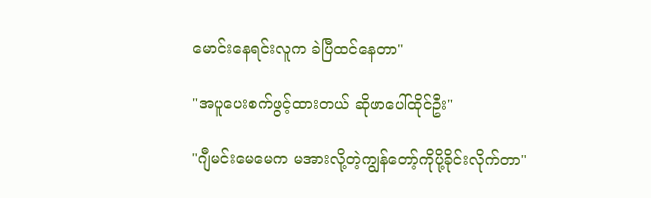မောင်းနေရင်းလူက ခဲပြီထင်နေတာ"

"အပူပေးစက်ဖွင့်ထားတယ် ဆိုဖာပေါ်ထိုင်ဦး"

"ဂျီမင်းမေမေက မအားလို့တဲ့ကျွန်တော့်ကိုပို့ခိုင်းလိုက်တာ"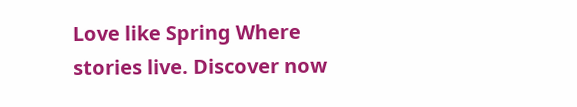Love like Spring Where stories live. Discover now